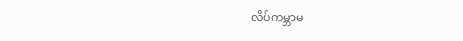လိပ်ကမ္ဘာမ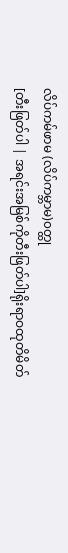လိပ်ကမ်ဖာမ (လိပ်ကမ္ဘာမ)၀တ္ထု
[တီးဖြတ်ပါ | အရင်းအမြစ်ကိုတီးဖြတ်ပါ]ရိုးရာဝထုတိမိတ်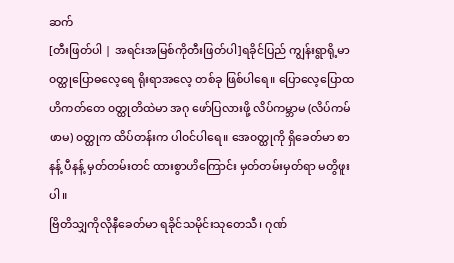ဆက်
[တီးဖြတ်ပါ | အရင်းအမြစ်ကိုတီးဖြတ်ပါ]ရခိုင်ပြည် ကျွန်းရွာရို့မာ၀တ္ထုပြောဓလေ့ရေ ရိုးရာအလေ့ တစ်ခု ဖြစ်ပါရေ။ ပြောလေ့ပြောထဟိကတ်တေ ၀တ္ထုတိထဲမာ အဂု ဖော်ပြလားဖို့ လိပ်ကမ္ဘာမ (လိပ်ကမ်ဖာမ) ၀တ္ထုက ထိပ်တန်းက ပါ၀င်ပါရေ။ အေ၀တ္ထုကို ရှိခေတ်မာ စာနန့် ပီနန့် မှတ်တမ်းတင် ထားစွာဟိကြောင်း မှတ်တမ်းမှတ်ရာ မတွိဖူးပါ။
ဗြိတိသျှကိုလိုနီခေတ်မာ ရခိုင်သမိုင်းသုတေသီ၊ ဂုဏ်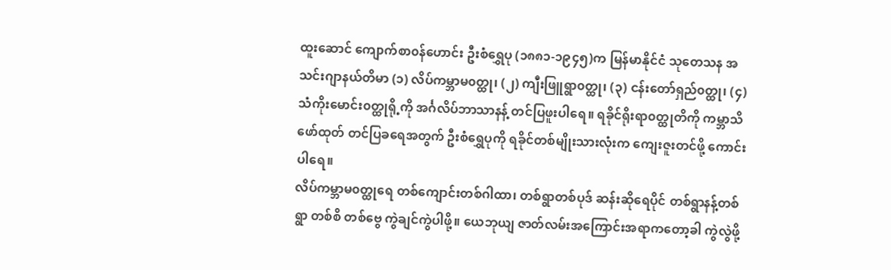ထူးဆောင် ကျောက်စာ၀န်ဟောင်း ဦးစံရွှေပု (၁၈၈၁-၁၉၄၅)က မြန်မာနိုင်ငံ သုတေသန အသင်းဂျာနယ်တိမာ (၁) လိပ်ကမ္ဘာမ၀တ္ထု၊ (၂) ကျီးဖြူရွာ၀တ္ထု၊ (၃) ငန်းတော်ရှည်၀တ္ထု၊ (၄) သံကိုးမောင်း၀တ္ထုရို့ကို အင်္ဂလိပ်ဘာသာနန့် တင်ပြဖူးပါရေ။ ရခိုင်ရိုးရာ၀တ္ထုတိကို ကမ္ဘာသိဖော်ထုတ် တင်ပြခရေအတွက် ဦးစံရွှေပုကို ရခိုင်တစ်မျိုးသားလုံးက ကျေးဇူးတင်ဖို့ ကောင်းပါရေ။
လိပ်ကမ္ဘာမ၀တ္ထုရေ တစ်ကျောင်းတစ်ဂါထာ၊ တစ်ရွာတစ်ပုဒ် ဆန်းဆိုရေပိုင် တစ်ရွာနန့်တစ်ရွာ တစ်စိ တစ်ဗွေ ကွဲချင်ကွဲပါဖို့။ ယေဘုယျ ဇာတ်လမ်းအကြောင်းအရာကတော့ခါ ကွဲလွဲဖို့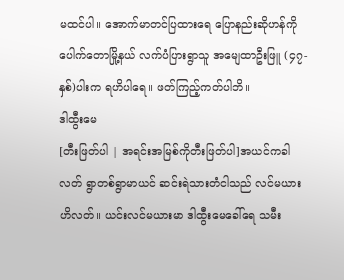မထင်ပါ။ အောက်မာတင်ပြထားရေ ပြောနည်းဆိုဟန်ကို ပေါက်တောမြို့နယ် လက်ပံပြားရွာသူ အမျေထာဦးဖြူ (၄၇-နှစ်)ပါးက ရဟိပါရေ။ ဖတ်ကြည့်ကတ်ပါဘိ။
ဒါထွီးမေ
[တီးဖြတ်ပါ | အရင်းအမြစ်ကိုတီးဖြတ်ပါ]အယင်ကခါလတ် ရွာတစ်ရွာမာယင် ဆင်းရဲသားတံငါသည် လင်မယားဟိလတ်။ ယင်းလင်မယားမာ ဒါထွီးမေခေါ်ရေ သမီး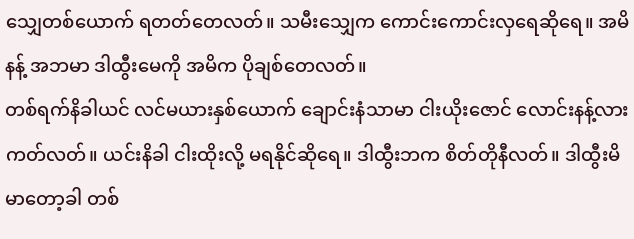သျှေတစ်ယောက် ရတတ်တေလတ်။ သမီးသျှေက ကောင်းကောင်းလှရေဆိုရေ။ အမိနန့် အဘမာ ဒါထွီးမေကို အမိက ပိုချစ်တေလတ်။
တစ်ရက်နိခါယင် လင်မယားနှစ်ယောက် ချောင်းနံသာမာ ငါးယိုးဇောင် လောင်းနန့်လားကတ်လတ်။ ယင်းနိခါ ငါးထိုးလို့ မရနိုင်ဆိုရေ။ ဒါထွီးဘက စိတ်တိုနီလတ်။ ဒါထွီးမိမာတော့ခါ တစ်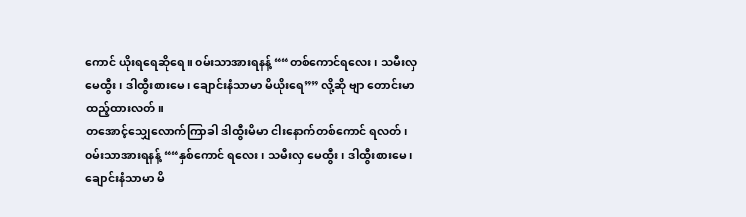ကောင် ယိုးရရေဆိုရေ။ ၀မ်းသာအားရနန့် ““တစ်ကောင်ရလေး၊ သမီးလှမေထွီး၊ ဒါထွီးစားမေ၊ ချောင်းနံသာမာ မိယိုးရေ”” လို့ဆို ဗျာ တောင်းမာထည့်ထားလတ်။
တအောင့်သျှေလောက်ကြာခါ ဒါထွီးမိမာ ငါးနောက်တစ်ကောင် ရလတ်၊ ၀မ်းသာအားရနန့် ““နှစ်ကောင် ရလေး၊ သမီးလှ မေထွီး၊ ဒါထွီးစားမေ၊ ချောင်းနံသာမာ မိ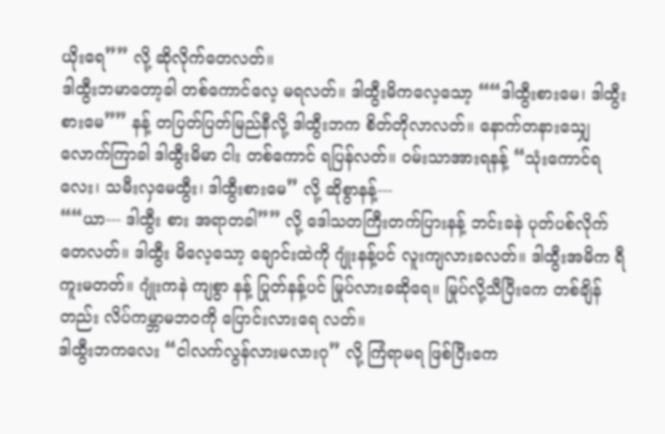ယိုးရေ”” လို့ ဆိုလိုက်တေလတ်။
ဒါထွီးဘမာတော့ခါ တစ်ကောင်လေ့ မရလတ်။ ဒါထွီးမိကလေ့သော့ ““ဒါထွီးစားမေ၊ ဒါထွီးစားမေ”” နန့် တပြတ်ပြတ်မြည်နီလို့ ဒါထွီးဘက စိတ်တိုလာလတ်။ နောက်တနားသျှေလောက်ကြာခါ ဒါထွီးမိမာ ငါး တစ်ကောင် ရပြန်လတ်။ ၀မ်းသာအားရနန့် “သုံးကောင်ရလေး၊ သမီးလှမေထွီး၊ ဒါထွီးစားမေ” လို့ ဆိုစွာနန့်---
““ယာ--- ဒါထွီး စား အရာတခါ”” လို့ ဒေါသတကြီးတက်ပြားနန့် ဘင်းခနဲ ပုတ်ပစ်လိုက်တေလတ်။ ဒါထွီး မိလေ့သော့ ချောင်းထဲကို ဂျုံးနန့်ပင် လူးကျလားခလတ်။ ဒါထွီးအမိက ရီကူးမတတ်။ ဂျုံးကနဲ ကျစွာ နန့် ပြုတ်နန့်ပင် မြုပ်လားခဆိုရေ။ မြုပ်လို့သီပြီးကေ တစ်ချိန်တည်း လိပ်ကမ္ဘာမဘ၀ကို ပြောင်းလားရေ လတ်။
ဒါထွီးဘကလေး “ငါလက်လွန်လားမလားဂု” လို့ ကြံရာမရ ဖြစ်ပြီးကေ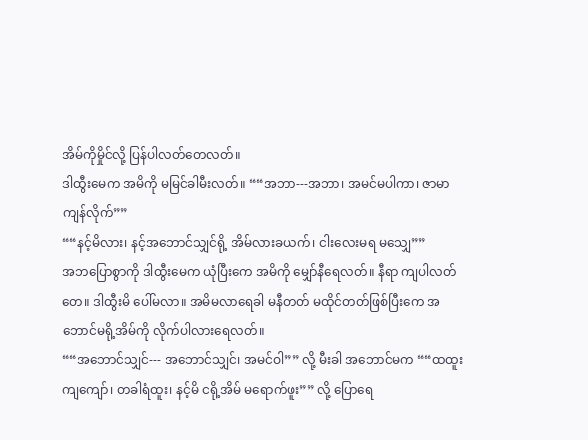အိမ်ကိုမှိုင်လို့ ပြန်ပါလတ်တေလတ်။
ဒါထွီးမေက အမိကို မမြင်ခါမီးလတ်။ ““အဘာ---အဘာ၊ အမင်မပါကာ၊ ဇာမာကျန်လိုက်””
““နင့်မိလား၊ နင့်အဘောင်သျှင်ရို့ အိမ်လားခယက်၊ ငါးလေးမရ မသျှေ””
အဘပြောစွာကို ဒါထွီးမေက ယုံပြီးကေ အမိကို မျှော်နီရေလတ်။ နီရာ ကျပါလတ်တေ။ ဒါထွီးမိ ပေါ်မလာ။ အမိမလာရေခါ မနီတတ် မထိုင်တတ်ဖြစ်ပြီးကေ အဘောင်မရို့အိမ်ကို လိုက်ပါလားရေလတ်။
““အဘောင်သျှင်--- အဘောင်သျှင်၊ အမင်ဝါ”” လို့ မီးခါ အဘောင်မက ““ထထူးကျကျော်၊ တခါရံထူး၊ နင့်မိ ငရို့အိမ် မရောက်ဖူး”” လို့ ပြောရေ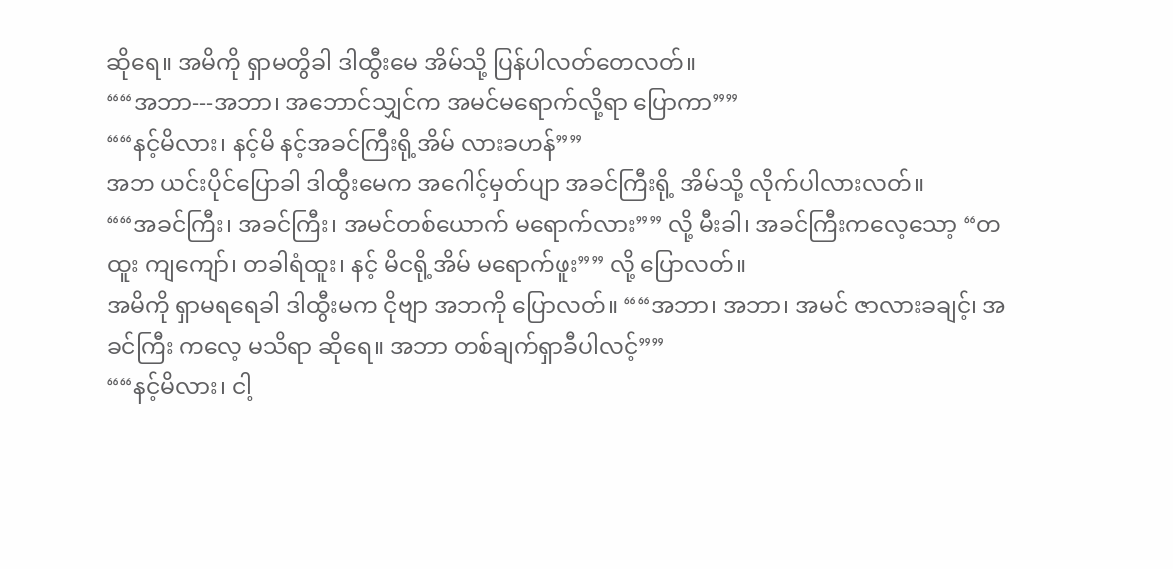ဆိုရေ။ အမိကို ရှာမတွိခါ ဒါထွီးမေ အိမ်သို့ ပြန်ပါလတ်တေလတ်။
““အဘာ---အဘာ၊ အဘောင်သျှင်က အမင်မရောက်လို့ရာ ပြောကာ””
““နင့်မိလား၊ နင့်မိ နင့်အခင်ကြီးရို့အိမ် လားခဟန်””
အဘ ယင်းပိုင်ပြောခါ ဒါထွီးမေက အဂေါင့်မှတ်ပျာ အခင်ကြီးရို့ အိမ်သို့ လိုက်ပါလားလတ်။
““အခင်ကြီး၊ အခင်ကြီး၊ အမင်တစ်ယောက် မရောက်လား”” လို့ မီးခါ၊ အခင်ကြီးကလေ့သော့ “တထူး ကျကျော်၊ တခါရံထူး၊ နင့် မိငရို့အိမ် မရောက်ဖူး”” လို့ ပြောလတ်။
အမိကို ရှာမရရေခါ ဒါထွီးမက ငိုဗျာ အဘကို ပြောလတ်။ ““အဘာ၊ အဘာ၊ အမင် ဇာလားခချင့်၊ အခင်ကြီး ကလေ့ မသိရာ ဆိုရေ။ အဘာ တစ်ချက်ရှာခီပါလင့်””
““နင့်မိလား၊ ငါ့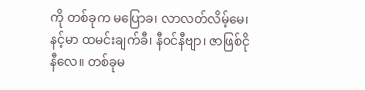ကို တစ်ခုက မပြောခ၊ လာလတ်လိမ့်မေ၊ နင့်မာ ထမင်းချက်ခီ၊ နီ၀င်နီဗျာ၊ ဇာဖြစ်ငိုနီလေ။ တစ်ခုမ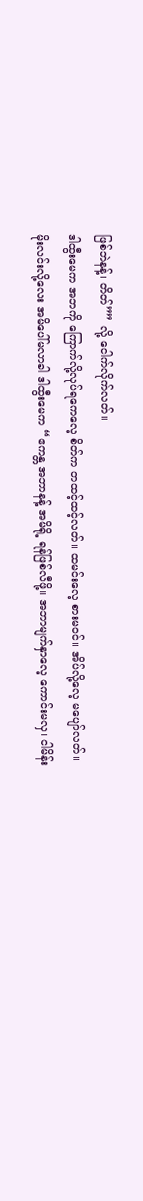ဖြစ်ဘဲနန့်၊ တိတ်”” လို့ ငေါက်လိုက်လတ်။
ဒါထွီးမေက အဘကို ကြောက်လို့လုပ်ရကေလေ့ စိတ်က တထင့်ထင့်လတ်။ ထမင်းလေ့ စားမ၀င်။ အိပ်လို့လေ့ မပျော်လတ်။
မိုးလင်းလို့လေး အမိပေါ်မလာခါ ဒါထွီးမေက “ဧကန္တ အဘာနန့် အမိရို့ ရန်ဖြစ်လီဖို့။ အဘာမျက်နှာလေ့ ကောင်းမလှ၊ ငါမိန်း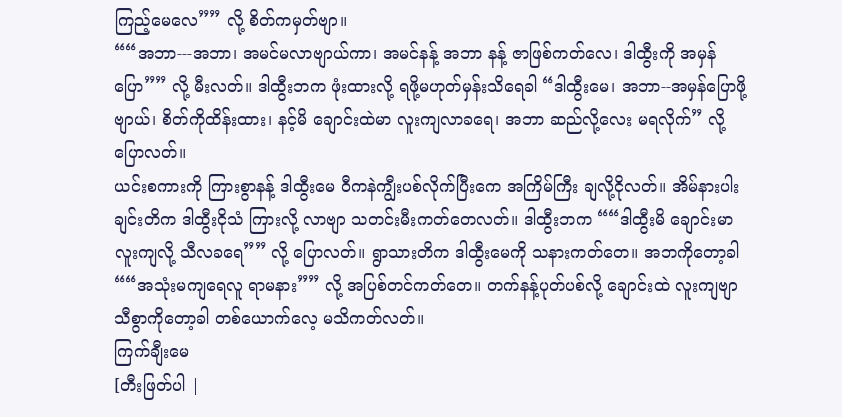ကြည့်မေလေ”” လို့ စိတ်ကမှတ်ဗျာ။
““အဘာ---အဘာ၊ အမင်မလာဗျာယ်ကာ၊ အမင်နန့် အဘာ နန့် ဇာဖြစ်ကတ်လေ၊ ဒါထွီးကို အမှန်ပြော”” လို့ မီးလတ်။ ဒါထွီးဘက ဖုံးထားလို့ ရဖို့မဟုတ်မှန်းသိရေခါ “ဒါထွီးမေ၊ အဘာ--အမှန်ပြောဖို့ဗျာယ်၊ စိတ်ကိုထိန်းထား၊ နင့်မိ ချောင်းထဲမာ လူးကျလာခရေ၊ အဘာ ဆည်လို့လေး မရလိုက်” လို့ ပြောလတ်။
ယင်းစကားကို ကြားစွာနန့် ဒါထွီးမေ ဝီကနဲကျွီးပစ်လိုက်ပြီးကေ အကြိမ်ကြီး ချလို့ငိုလတ်။ အိမ်နားပါးချင်းတိက ဒါထွီးငိုသံ ကြားလို့ လာဗျာ သတင်းမီးကတ်တေလတ်။ ဒါထွီးဘက ““ဒါထွီးမိ ချောင်းမာလူးကျလို့ သီလခရေ”” လို့ ပြောလတ်။ ရွာသားတိက ဒါထွီးမေကို သနားကတ်တေ။ အဘကိုတော့ခါ ““အသုံးမကျရေလူ ရာမနား”” လို့ အပြစ်တင်ကတ်တေ။ တက်နန့်ပုတ်ပစ်လို့ ချောင်းထဲ လူးကျဗျာ သီစွာကိုတော့ခါ တစ်ယောက်လေ့ မသိကတ်လတ်။
ကြက်ချီးမေ
[တီးဖြတ်ပါ |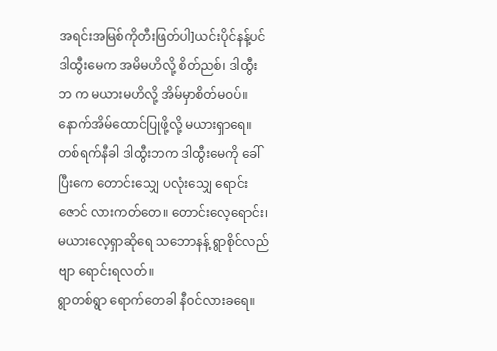အရင်းအမြစ်ကိုတီးဖြတ်ပါ]ယင်းပိုင်နန့်ပင် ဒါထွီးမေက အမိမဟိလို့ စိတ်ညစ်၊ ဒါထွီးဘ က မယားမဟိလို့ အိမ်မှာစိတ်မ၀ပ်။ နောက်အိမ်ထောင်ပြုဖို့လို့ မယားရှာရေ။
တစ်ရက်နီခါ ဒါထွီးဘက ဒါထွီးမေကို ခေါ်ပြီးကေ တောင်းသျှေ ပလုံးသျှေ ရောင်းဇောင် လားကတ်တေ။ တောင်းလေ့ရောင်း၊ မယားလေ့ရှာဆိုရေ သဘောနန့် ရွာစိုင်လည်ဗျာ ရောင်းရလတ်။
ရွာတစ်ရွာ ရောက်တေခါ နီ၀င်လားခရေ။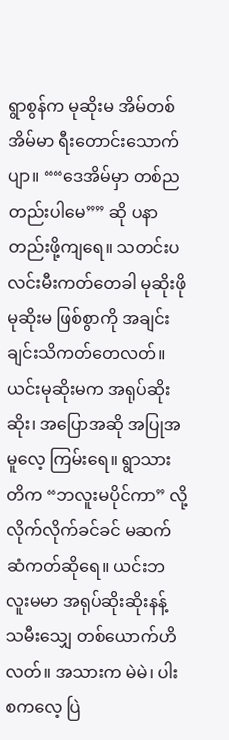ရွာစွန်က မုဆိုးမ အိမ်တစ်အိမ်မာ ရီးတောင်းသောက်ပျာ။ ““ဒေအိမ်မှာ တစ်ညတည်းပါမေ”” ဆို ပနာတည်းဖို့ကျရေ။ သတင်းပလင်းမီးကတ်တေခါ မုဆိုးဖို မုဆိုးမ ဖြစ်စွာကို အချင်းချင်းသိကတ်တေလတ်။
ယင်းမုဆိုးမက အရုပ်ဆိုးဆိုး၊ အပြောအဆို အပြုအမူလေ့ ကြမ်းရေ။ ရွာသားတိက “ဘလူးမပိုင်ကာ” လို့ လိုက်လိုက်ခင်ခင် မဆက်ဆံကတ်ဆိုရေ။ ယင်းဘလူးမမာ အရုပ်ဆိုးဆိုးနန့် သမီးသျှေ တစ်ယောက်ဟိလတ်။ အသားက မဲမဲ၊ ပါးစကလေ့ ပြဲ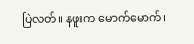ပြဲလတ်။ နဖူးက မောက်မောက်၊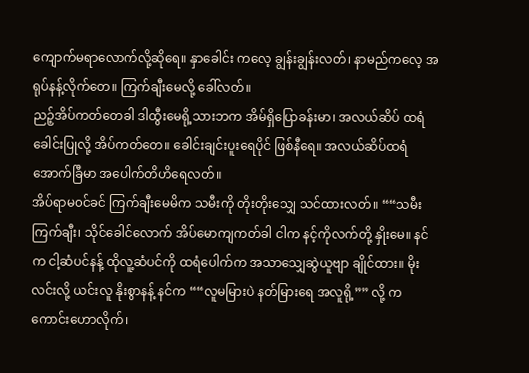ကျောက်မရာလောက်လို့ဆိုရေ။ နှာခေါင်း ကလေ့ ချွန်းချွန်းလတ်၊ နာမည်ကလေ့ အရုပ်နန့်လိုက်တေ။ ကြက်ချီးမေလို့ ခေါ်လတ်။
ညဉ့်အိပ်ကတ်တေခါ ဒါထွီးမေရို့သားဘက အိမ်ရှိပြောခန်းမာ၊ အလယ်ဆိပ် ထရံခေါင်းပြုလို့ အိပ်ကတ်တေ။ ခေါင်းချင်းပူးရေပိုင် ဖြစ်နီရေ။ အလယ်ဆိပ်ထရံ အောက်ခြီမာ အပေါက်တိဟိရေလတ်။
အိပ်ရာမ၀င်ခင် ကြက်ချီးမေမိက သမီးကို တိုးတိုးသျှေ သင်ထားလတ်။ ““သမီးကြက်ချီး၊ သိုင်ခေါင်လောက် အိပ်မောကျကတ်ခါ ငါက နင့်ကိုလက်တို့ နှိုးမေ။ နင်က ငါ့ဆံပင်နန့် ထိုလူ့ဆံပင်ကို ထရံပေါက်က အသာသျှေဆွဲယူဗျာ ချိုင်ထား။ မိုးလင်းလို့ ယင်းလူ နိုးစွာနန့် နင်က ““လူမမြားပဲ နတ်မြားရေ အလူရို့”” လို့ ကကောင်းဟောလိုက်၊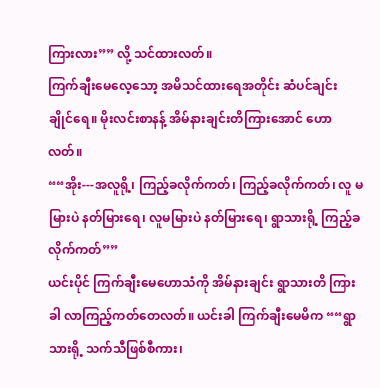ကြားလား”” လို့ သင်ထားလတ်။
ကြက်ချီးမေလေ့သော့ အမိသင်ထားရေအတိုင်း ဆံပင်ချင်း ချိုင်ရေ။ မိုးလင်းစာနန့် အိမ်နားချင်းတိကြားအောင် ဟောလတ်။
““အိုး---အလူရို့၊ ကြည့်ခလိုက်ကတ်၊ ကြည့်ခလိုက်ကတ်၊ လူ မမြားပဲ နတ်မြားရေ၊ လူမမြားပဲ နတ်မြားရေ၊ ရွာသားရို့ ကြည့်ခ လိုက်ကတ်””
ယင်းပိုင် ကြက်ချီးမေဟောသံကို အိမ်နားချင်း ရွာသားတိ ကြားခါ လာကြည့်ကတ်တေလတ်။ ယင်းခါ ကြက်ချီးမေမိက ““ရွာသားရို့ သက်သီဖြစ်စီကား၊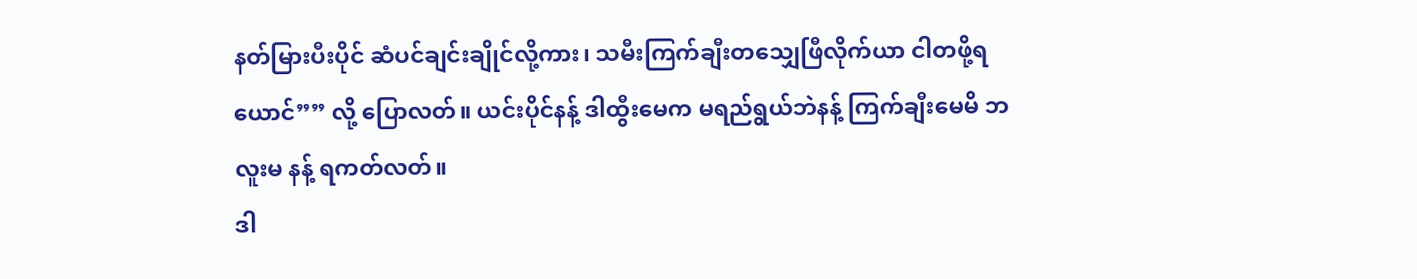နတ်မြားပီးပိုင် ဆံပင်ချင်းချိုင်လို့ကား၊ သမီးကြက်ချီးတသျှေဖြီလိုက်ယာ ငါတဖို့ရယောင်”” လို့ ပြောလတ်။ ယင်းပိုင်နန့် ဒါထွီးမေက မရည်ရွယ်ဘဲနန့် ကြက်ချီးမေမိ ဘလူးမ နန့် ရကတ်လတ်။
ဒါ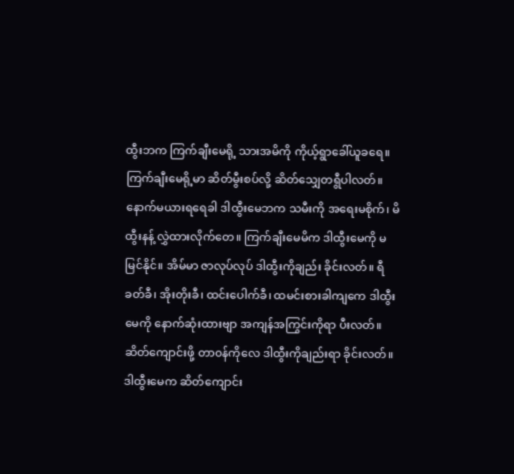ထွီးဘက ကြက်ချီးမေရို့ သားအမိကို ကိုယ့်ရွာခေါ်ယူခရေ။ ကြက်ချီးမေရို့မာ ဆိတ်မွီးစပ်လို့ ဆိတ်သျှေတရွီပါလတ်။
နောက်မယားရရေခါ ဒါထွီးမေဘက သမီးကို အရေးမစိုက်၊ မိထွီးနန့် လွှဲထားလိုက်တေ။ ကြက်ချီးမေမိက ဒါထွီးမေကို မမြင်နိုင်။ အိမ်မာ ဇာလုပ်လုပ် ဒါထွီးကိုချည်း ခိုင်းလတ်။ ရီခတ်ခီ၊ အိုးတိုးခီ၊ ထင်းပေါက်ခီ၊ ထမင်းစားခါကျကေ ဒါထွီးမေကို နောက်ဆုံးထားဗျာ အကျန်အကြွင်းကိုရာ ပီးလတ်။ ဆိတ်ကျောင်းဖို့ တာ၀န်ကိုလေ ဒါထွီးကိုချည်းရာ ခိုင်းလတ်။
ဒါထွီးမေက ဆိတ်ကျောင်း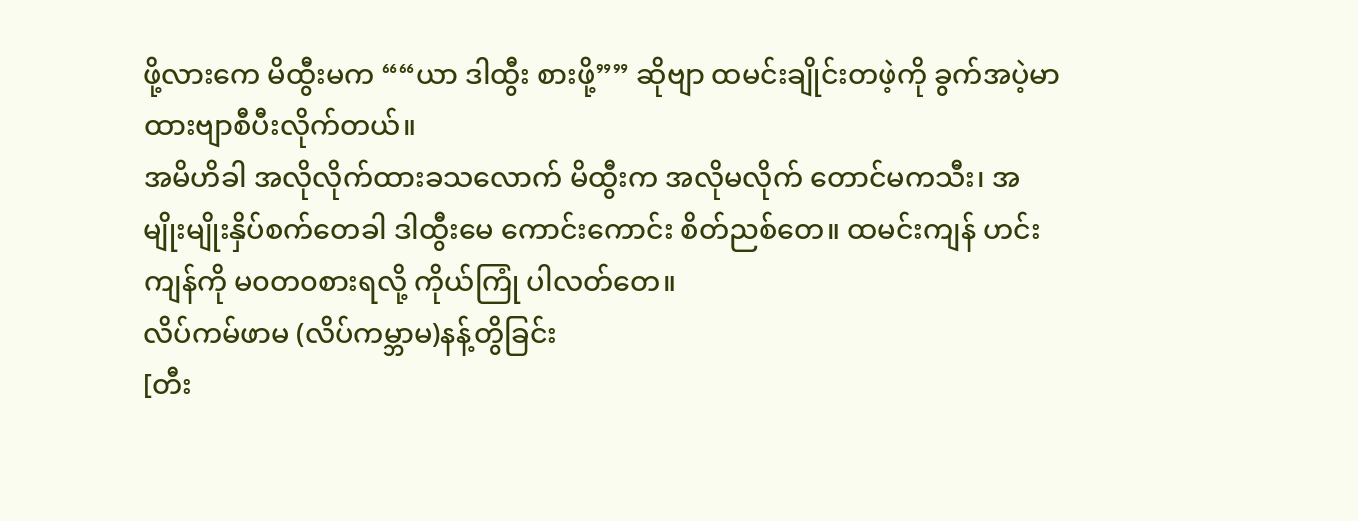ဖို့လားကေ မိထွီးမက ““ယာ ဒါထွီး စားဖို့”” ဆိုဗျာ ထမင်းချိုင်းတဖဲ့ကို ခွက်အပဲ့မာ ထားဗျာစီပီးလိုက်တယ်။
အမိဟိခါ အလိုလိုက်ထားခသလောက် မိထွီးက အလိုမလိုက် တောင်မကသီး၊ အမျိုးမျိုးနှိပ်စက်တေခါ ဒါထွီးမေ ကောင်းကောင်း စိတ်ညစ်တေ။ ထမင်းကျန် ဟင်းကျန်ကို မ၀တ၀စားရလို့ ကိုယ်ကြုံ ပါလတ်တေ။
လိပ်ကမ်ဖာမ (လိပ်ကမ္ဘာမ)နန့်တွိခြင်း
[တီး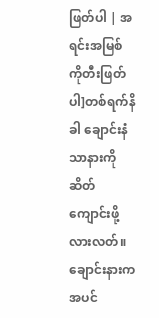ဖြတ်ပါ | အရင်းအမြစ်ကိုတီးဖြတ်ပါ]တစ်ရက်နိခါ ချောင်းနံသာနားကို ဆိတ်ကျောင်းဖို့ လားလတ်။ ချောင်းနားက အပင်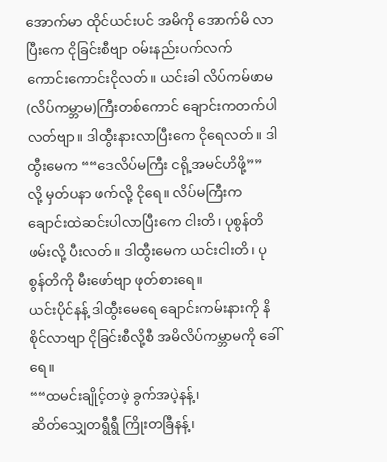အောက်မာ ထိုင်ယင်းပင် အမိကို အောက်မိ လာပြီးကေ ငိုခြင်းစီဗျာ ၀မ်းနည်းပက်လက် ကောင်းကောင်းငိုလတ်။ ယင်းခါ လိပ်ကမ်ဖာမ (လိပ်ကမ္ဘာမ)ကြီးတစ်ကောင် ချောင်းကတက်ပါလတ်ဗျာ။ ဒါထွီးနားလာပြီးကေ ငိုရေလတ်။ ဒါထွီးမေက ““ဒေလိပ်မကြီး ငရို့အမင်ဟိဖို့”” လို့ မှတ်ပနာ ဖက်လို့ ငိုရေ။ လိပ်မကြီးက ချောင်းထဲဆင်းပါလာပြီးကေ ငါးတိ၊ ပုစွန်တိ ဖမ်းလို့ ပီးလတ်။ ဒါထွီးမေက ယင်းငါးတိ၊ ပုစွန်တိကို မီးဖော်ဗျာ ဖုတ်စားရေ။
ယင်းပိုင်နန့် ဒါထွီးမေရေ ချောင်းကမ်းနားကို နိစိုင်လာဗျာ ငိုခြင်းစီလို့စီ အမိလိပ်ကမ္ဘာမကို ခေါ်ရေ။
““ထမင်းချိုင့်တဖဲ့ ခွက်အပဲ့နန့်၊
ဆိတ်သျှေတရွီရွီ ကြိုးတခြီနန့်၊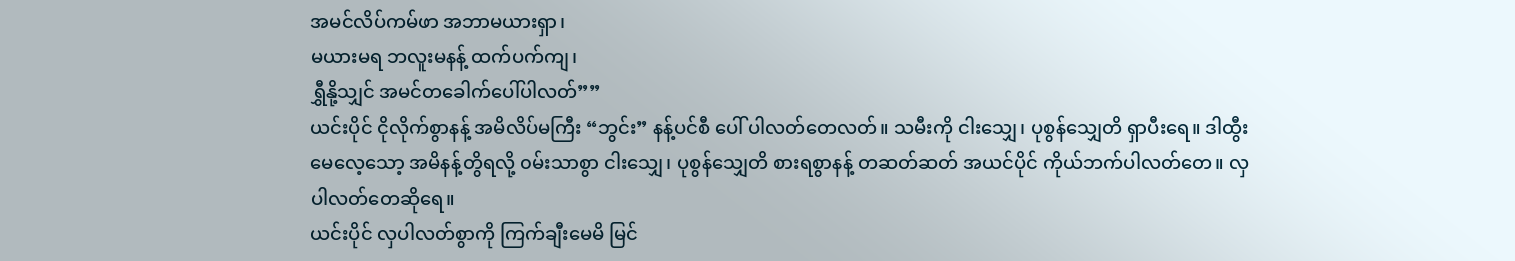အမင်လိပ်ကမ်ဖာ အဘာမယားရှာ၊
မယားမရ ဘလူးမနန့် ထက်ပက်ကျ၊
ရွှီနို့သျှင် အမင်တခေါက်ပေါ်ပါလတ်””
ယင်းပိုင် ငိုလိုက်စွာနန့် အမိလိပ်မကြီး “ဘွင်း” နန့်ပင်စီ ပေါ် ပါလတ်တေလတ်။ သမီးကို ငါးသျှေ၊ ပုစွန်သျှေတိ ရှာပီးရေ။ ဒါထွီးမေလေ့သော့ အမိနန့်တွိရလို့ ၀မ်းသာစွာ ငါးသျှေ၊ ပုစွန်သျှေတိ စားရစွာနန့် တဆတ်ဆတ် အယင်ပိုင် ကိုယ်ဘက်ပါလတ်တေ။ လှပါလတ်တေဆိုရေ။
ယင်းပိုင် လှပါလတ်စွာကို ကြက်ချီးမေမိ မြင်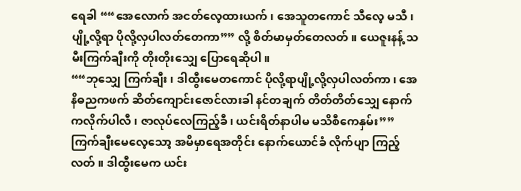ရေခါ ““အေလောက် အငတ်လေ့ထားယက်၊ အေသူတကောင် သီလေ့ မသီ၊ ပျို့လို့ရာ ပိုလို့လှပါလတ်တေကာ”” လို့ စိတ်မာမှတ်တေလတ်။ ယေဇူးနန့် သမီးကြက်ချီးကို တိုးတိုးသျှေ ပြောရေဆိုပါ။
““ဘုသျှေ ကြက်ချီး၊ ဒါထွီးမေတကောင် ပိုလို့ရာပျို့လို့လှပါလတ်ကာ၊ အေနိဓညကဖက် ဆိတ်ကျောင်းဇောင်လားခါ နင်တချက် တိတ်တိတ်သျှေ နောက်ကလိုက်ပါလီ၊ ဇာလုပ်လေကြည့်ခီ၊ ယင်းရိတ်နာပါမ မသိစီကေနှမ်း””
ကြက်ချီးမေလေ့သော့ အမိမှာရေအတိုင်း နောက်ယောင်ခံ လိုက်ပျာ ကြည့်လတ်။ ဒါထွီးမေက ယင်း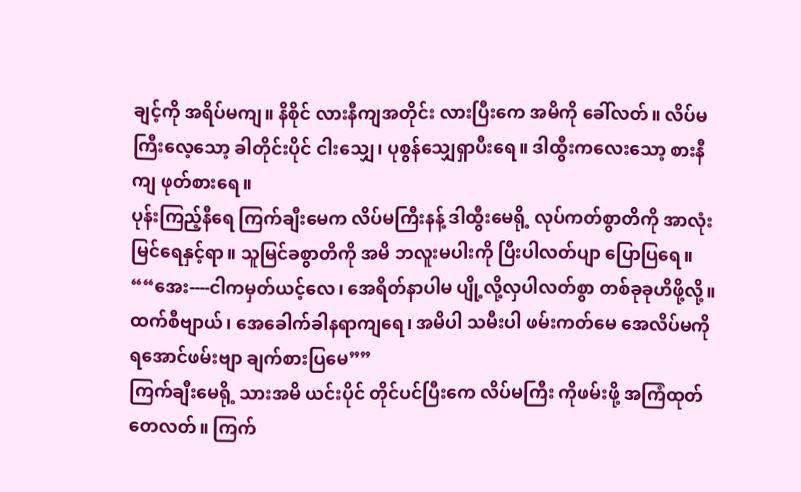ချင့်ကို အရိပ်မကျ။ နိစိုင် လားနီကျအတိုင်း လားပြီးကေ အမိကို ခေါ်လတ်။ လိပ်မကြီးလေ့သော့ ခါတိုင်းပိုင် ငါးသျှေ၊ ပုစွန်သျှေရှာပီးရေ။ ဒါထွီးကလေးသော့ စားနီကျ ဖုတ်စားရေ။
ပုန်းကြည့်နီရေ ကြက်ချီးမေက လိပ်မကြီးနန့် ဒါထွီးမေရို့ လုပ်ကတ်စွာတိကို အာလုံးမြင်ရေနှင့်ရာ။ သူမြင်ခစွာတိကို အမိ ဘလူးမပါးကို ပြီးပါလတ်ပျာ ပြောပြရေ။
““အေး----ငါကမှတ်ယင့်လေ၊ အေရိတ်နာပါမ ပျို့လို့လှပါလတ်စွာ တစ်ခုခုဟိဖို့လို့။ ထက်စီဗျာယ်၊ အေခေါက်ခါနရာကျရေ၊ အမိပါ သမီးပါ ဖမ်းကတ်မေ အေလိပ်မကို ရအောင်ဖမ်းဗျာ ချက်စားပြမေ””
ကြက်ချီးမေရို့ သားအမိ ယင်းပိုင် တိုင်ပင်ပြီးကေ လိပ်မကြီး ကိုဖမ်းဖို့ အကြံထုတ်တေလတ်။ ကြက်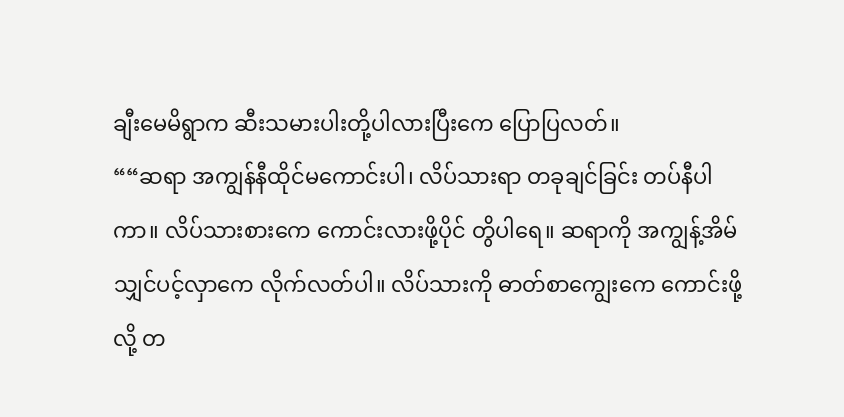ချီးမေမိရွာက ဆီးသမားပါးတို့ပါလားပြီးကေ ပြောပြလတ်။
““ဆရာ အကျွန်နီထိုင်မကောင်းပါ၊ လိပ်သားရာ တခုချင်ခြင်း တပ်နီပါကာ။ လိပ်သားစားကေ ကောင်းလားဖို့ပိုင် တွိပါရေ။ ဆရာကို အကျွန့်အိမ်သျှင်ပင့်လှာကေ လိုက်လတ်ပါ။ လိပ်သားကို ဓာတ်စာကျွေးကေ ကောင်းဖို့လို့ တ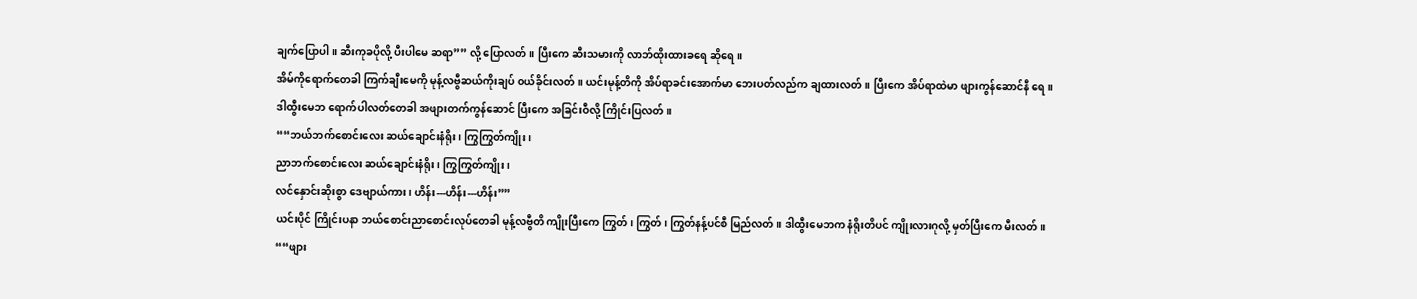ချက်ပြောပါ။ ဆီးကုခပိုလို့ ပီးပါမေ ဆရာ”” လို့ ပြောလတ်။ ပြီးကေ ဆီးသမားကို လာဘ်ထိုးထားခရေ ဆိုရေ။
အိမ်ကိုရောက်တေခါ ကြက်ချီးမေကို မုန့်လဗွီဆယ်ကိုးချပ် ၀ယ်ခိုင်းလတ်။ ယင်းမုန့်တိကို အိပ်ရာခင်းအောက်မာ ဘေးပတ်လည်က ချထားလတ်။ ပြီးကေ အိပ်ရာထဲမာ ဖျားကွန်ဆောင်နီ ရေ။ ဒါထွီးမေဘ ရောက်ပါလတ်တေခါ အဖျားတက်ကွန်ဆောင် ပြီးကေ အခြင်းဝီလို့ ကြိုင်းပြလတ်။
““ဘယ်ဘက်စောင်းလေး ဆယ်ချောင်းနံရိုး၊ ကြွကြွတ်ကျိုး၊
ညာဘက်စောင်းလေး ဆယ်ချောင်းနံရိုး၊ ကြွကြွတ်ကျိုး၊
လင်နှောင်းဆိုးစွာ ဒေဗျာယ်ကား၊ ဟိန်း---ဟိန်း---ဟိန်း””
ယင်းပိုင် ကြိုင်းပနာ ဘယ်စောင်းညာစောင်းလုပ်တေခါ မုန့်လဗွီတိ ကျိုးပြီးကေ ကြွတ်၊ ကြွတ်၊ ကြွတ်နန့်ပင်စီ မြည်လတ်။ ဒါထွီးမေဘက နံရိုးတိပင် ကျိုးလားဂုလို့ မှတ်ပြီးကေ မီးလတ်။
““ဖျား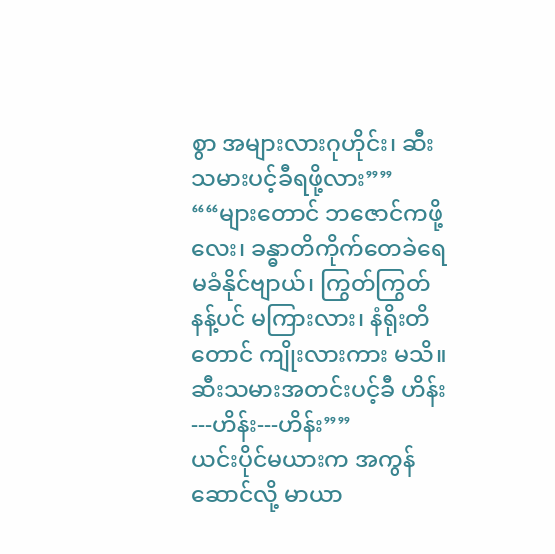စွာ အများလားဂုဟိုင်း၊ ဆီးသမားပင့်ခီရဖို့လား””
““များတောင် ဘဇောင်ကဖို့လေး၊ ခန္ဓာတိကိုက်တေခဲရေ မခံနိုင်ဗျာယ်၊ ကြွတ်ကြွတ်နန့်ပင် မကြားလား၊ နံရိုးတိတောင် ကျိုးလားကား မသိ။ ဆီးသမားအတင်းပင့်ခီ ဟိန်း---ဟိန်း---ဟိန်း””
ယင်းပိုင်မယားက အကွန်ဆောင်လို့ မာယာ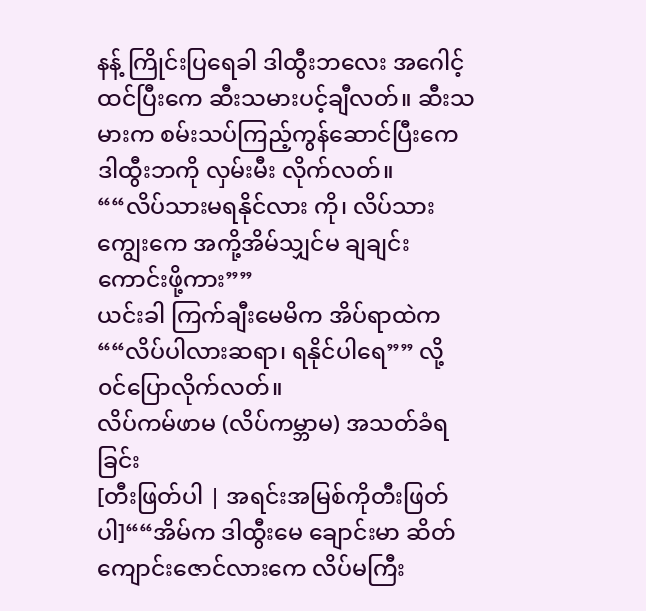နန့် ကြိုင်းပြရေခါ ဒါထွီးဘလေး အဂေါင့်ထင်ပြီးကေ ဆီးသမားပင့်ချီလတ်။ ဆီးသမားက စမ်းသပ်ကြည့်ကွန်ဆောင်ပြီးကေ ဒါထွီးဘကို လှမ်းမီး လိုက်လတ်။
““လိပ်သားမရနိုင်လား ကို၊ လိပ်သားကျွေးကေ အကို့အိမ်သျှင်မ ချချင်းကောင်းဖို့ကား””
ယင်းခါ ကြက်ချီးမေမိက အိပ်ရာထဲက ““လိပ်ပါလားဆရာ၊ ရနိုင်ပါရေ”” လို့ ၀င်ပြောလိုက်လတ်။
လိပ်ကမ်ဖာမ (လိပ်ကမ္ဘာမ) အသတ်ခံရခြင်း
[တီးဖြတ်ပါ | အရင်းအမြစ်ကိုတီးဖြတ်ပါ]““အိမ်က ဒါထွီးမေ ချောင်းမာ ဆိတ်ကျောင်းဇောင်လားကေ လိပ်မကြီး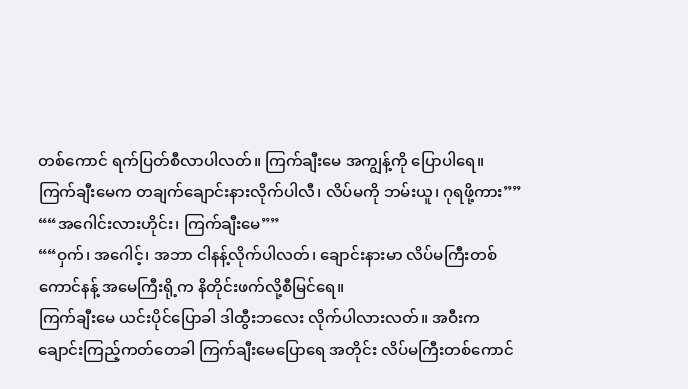တစ်ကောင် ရက်ပြတ်စီလာပါလတ်။ ကြက်ချီးမေ အကျွန့်ကို ပြောပါရေ။ ကြက်ချီးမေက တချက်ချောင်းနားလိုက်ပါလီ၊ လိပ်မကို ဘမ်းယူ၊ ဂုရဖို့ကား””
““အဂေါင်းလားဟိုင်း၊ ကြက်ချီးမေ””
““ဝှက်၊ အဂေါင့်၊ အဘာ ငါနန့်လိုက်ပါလတ်၊ ချောင်းနားမာ လိပ်မကြီးတစ်ကောင်နန့် အမေကြီးရို့က နိတိုင်းဖက်လို့စီမြင်ရေ။
ကြက်ချီးမေ ယင်းပိုင်ပြောခါ ဒါထွီးဘလေး လိုက်ပါလားလတ်။ အဝီးက ချောင်းကြည့်ကတ်တေခါ ကြက်ချီးမေပြောရေ အတိုင်း လိပ်မကြီးတစ်ကောင်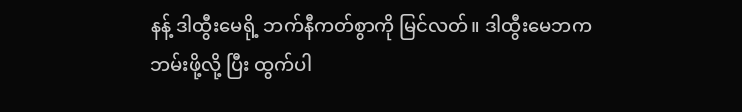နန့် ဒါထွီးမေရို့ ဘက်နီကတ်စွာကို မြင်လတ်။ ဒါထွီးမေဘက ဘမ်းဖို့လို့ ပြီး ထွက်ပါ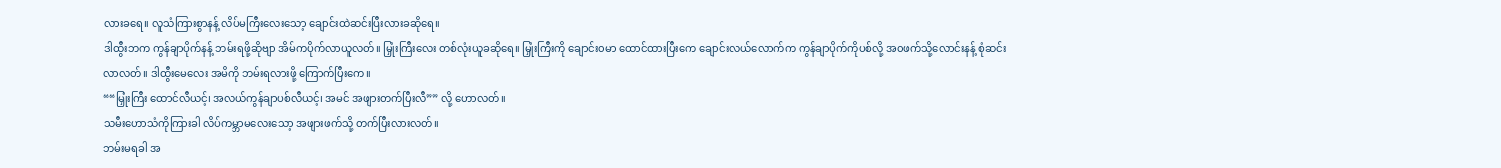လားခရေ။ လူသံကြားစွာနန့် လိပ်မကြီးလေးသော့ ချောင်းထဲဆင်းပြီးလားခဆိုရေ။
ဒါထွီးဘက ကွန်ချာပိုက်နန့် ဘမ်းရဖို့ဆိုဗျာ အိမ်ကပိုက်လာယူလတ်။ မြှုံးကြီးလေး တစ်လုံးယူခဆိုရေ။ မြှုံးကြီးကို ချောင်း၀မာ ထောင်ထားပြီးကေ ချောင်းလယ်လောက်က ကွန်ချာပိုက်ကိုပစ်လို့ အ၀ဖက်သို့လောင်းနန့် စုံဆင်းလာလတ်။ ဒါထွီးမေလေး အမိကို ဘမ်းရလားဖို့ ကြောက်ပြီးကေ။
““မြှုံးကြီး ထောင်လီယင့်၊ အလယ်ကွန်ချာပစ်လီယင့်၊ အမင် အဖျားတက်ပြီးလီ”” လို့ ဟောလတ်။
သမီးဟောသံကိုကြားခါ လိပ်ကမ္ဘာမလေးသော့ အဖျားဖက်သို့ တက်ပြီးလားလတ်။
ဘမ်းမရခါ အ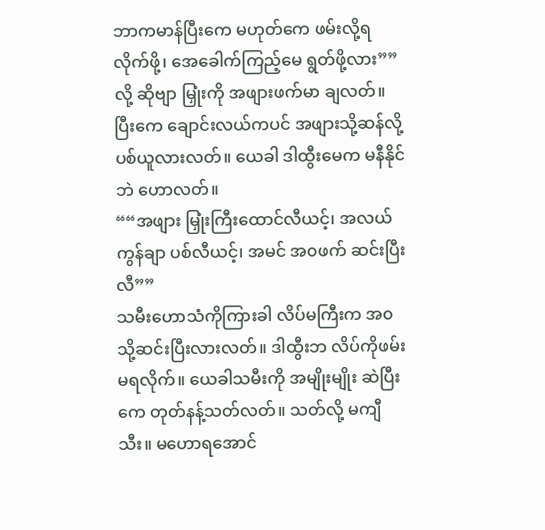ဘာကမာန်ပြီးကေ မဟုတ်ကေ ဖမ်းလို့ရလိုက်ဖို့၊ အေခေါက်ကြည့်မေ ရွတ်ဖို့လား”” လို့ ဆိုဗျာ မြှုံးကို အဖျားဖက်မာ ချလတ်။ ပြီးကေ ချောင်းလယ်ကပင် အဖျားသို့ဆန်လို့ ပစ်ယူလားလတ်။ ယေခါ ဒါထွီးမေက မနီနိုင်ဘဲ ဟောလတ်။
““အဖျား မြှုံးကြီးထောင်လီယင့်၊ အလယ်ကွန်ချာ ပစ်လီယင့်၊ အမင် အ၀ဖက် ဆင်းပြီးလီ””
သမီးဟောသံကိုကြားခါ လိပ်မကြီးက အ၀သို့ဆင်းပြီးလားလတ်။ ဒါထွီးဘ လိပ်ကိုဖမ်းမရလိုက်။ ယေခါသမီးကို အမျိုးမျိုး ဆဲပြီးကေ တုတ်နန့်သတ်လတ်။ သတ်လို့ မကျီသီး။ မဟောရအောင်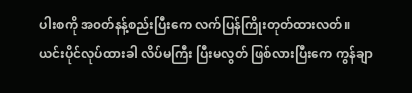ပါးစကို အ၀တ်နန့်စည်းပြီးကေ လက်ပြန်ကြိုးတုတ်ထားလတ်။
ယင်းပိုင်လုပ်ထားခါ လိပ်မကြီး ပြီးမလွတ် ဖြစ်လားပြီးကေ ကွန်ချာ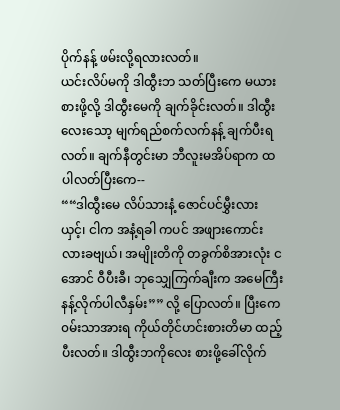ပိုက်နန့် ဖမ်းလို့ရလားလတ်။
ယင်းလိပ်မကို ဒါထွီးဘ သတ်ပြီးကေ မယားစားဖို့လို့ ဒါထွီးမေကို ချက်ခိုင်းလတ်။ ဒါထွီးလေးသော့ မျက်ရည်စက်လက်နန့် ချက်ပီးရလတ်။ ချက်နီတွင်းမာ ဘီလူးမအိပ်ရာက ထပါလတ်ပြီးကေ--
““ဒါထွီးမေ လိပ်သားနံ့ ဇောင်ပင်မွှီးလားယှင့်၊ ငါက အနံ့ရခါ ကပင် အဖျားကောင်းလားခဗျယ်၊ အမျိုးတိကို တခွက်စိအားလုံး ငအောင် ဝီပီးခီ၊ ဘုသျှေကြက်ချီးက အမေကြီးနန့်လိုက်ပါလီနှမ်း”” လို့ ပြောလတ်။ ပြီးကေ ၀မ်းသာအားရ ကိုယ်တိုင်ဟင်းစားတိမာ ထည့်ပီးလတ်။ ဒါထွီးဘကိုလေး စားဖို့ခေါ်လိုက်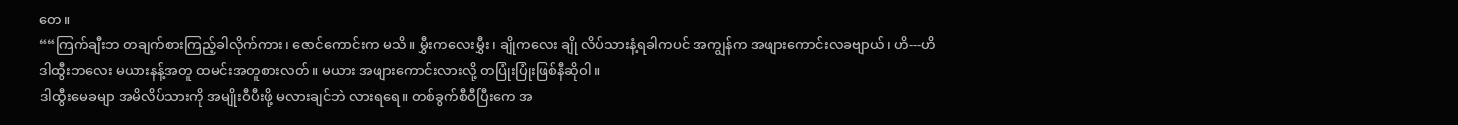တေ။
““ကြက်ချီးဘ တချက်စားကြည့်ခါလိုက်ကား၊ ဇောင်ကောင်းက မသိ။ မွှီးကလေးမွှီး၊ ချိုကလေး ချို လိပ်သားနံ့ရခါကပင် အကျွန်က အဖျားကောင်းလခဗျာယ်၊ ဟိ---ဟိ
ဒါထွီးဘလေး မယားနန့်အတူ ထမင်းအတူစားလတ်။ မယား အဖျားကောင်းလားလို့ တပြုံးပြုံးဖြစ်နီဆိုဝါ။
ဒါထွီးမေခမျာ အမိလိပ်သားကို အမျိုးဝီပီးဖို့ မလားချင်ဘဲ လားရရေ။ တစ်ခွက်စီဝီပြီးကေ အ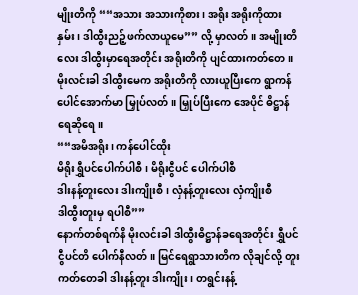မျိုးတိကို ““အသား အသားကိုစား၊ အရိုး အရိုးကိုထားနှမ်း၊ ဒါထွီးညဉ့်ဖက်လာယူမေ”” လို့ မှာလတ်။ အမျိုးတိလေး ဒါထွီးမှာရေအတိုင်း အရိုးတိကို ပျင်ထားကတ်တေ။
မိုးလင်းခါ ဒါထွီးမေက အရိုးတိကို လားယူပြီးကေ ရွာကန်ပေါင်အောက်မာ မြှုပ်လတ်။ မြှုပ်ပြီးကေ အေပိုင် ဓိဋ္ဌာန်ရေဆိုရေ။
““အမိအရိုး၊ ကန်ပေါင်ထိုး
မိရိုးရွှီပင်ပေါက်ပါစီ၊ မိရိုးငွီပင် ပေါက်ပါစီ
ဒါးနန့်တူးလေး ဒါးကျိုးစီ၊ လှံနန့်တူးလေး လှံကျိုးစီ
ဒါထွီးတူးမှ ရပါစီ””
နောက်တစ်ရက်နိ မိုးလင်းခါ ဒါထွီးဓိဋ္ဌာန်ခရေအတိုင်း ရွှီပင် ငွီပင်တိ ပေါက်နီလတ်။ မြင်ရေရွာသားတိက လိုချင်လို့ တူးကတ်တေခါ ဒါးနန့်တူး ဒါးကျိုး၊ တရွင်းနန့်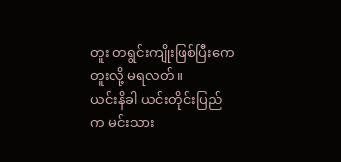တူး တရွင်းကျိုးဖြစ်ပြီးကေ တူးလို့ မရလတ်။
ယင်းနိခါ ယင်းတိုင်းပြည်က မင်းသား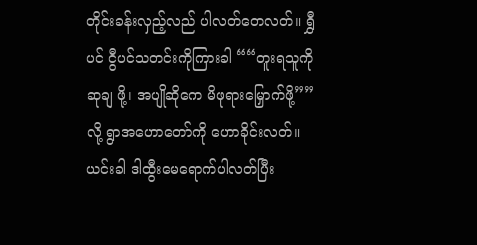တိုင်းခန်းလှည့်လည် ပါလတ်တေလတ်။ ရွှီပင် ငွီပင်သတင်းကိုကြားခါ ““တူးရသူကို ဆုချ ဖို့၊ အပျိုဆိုကေ မိဖုရားမြှောက်ဖို့”” လို့ ရွာအဟောတော်ကို ဟောခိုင်းလတ်။
ယင်းခါ ဒါထွီးမေရောက်ပါလတ်ပြီး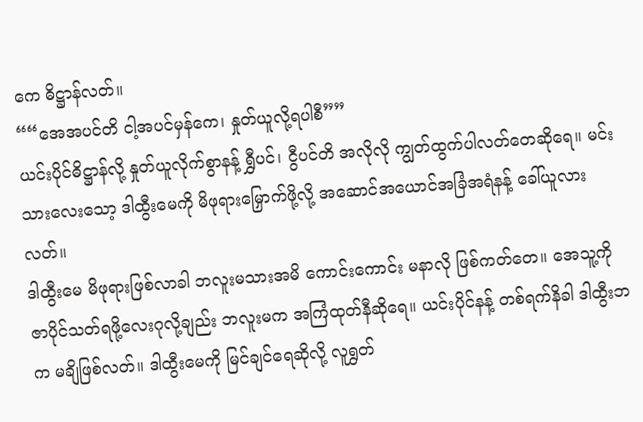ကေ ဓိဋ္ဌာန်လတ်။
““အေအပင်တိ ငါ့အပင်မှန်ကေ၊ နှုတ်ယူလို့ရပါစီ””
ယင်းပိုင်ဓိဋ္ဌာန်လို့ နှုတ်ယူလိုက်စွာနန့် ရွှီပင်၊ ငွီပင်တိ အလိုလို ကျွတ်ထွက်ပါလတ်တေဆိုရေ။ မင်းသားလေးသော့ ဒါထွီးမေကို မိဖုရားမြှောက်ဖို့လို့ အဆောင်အယောင်အခြံအရံနန့် ခေါ်ယူလားလတ်။
ဒါထွီးမေ မိဖုရားဖြစ်လာခါ ဘလူးမသားအမိ ကောင်းကောင်း မနာလို ဖြစ်ကတ်တေ။ အေသူ့ကို ဇာပိုင်သတ်ရဖို့လေးဂုလို့ချည်း ဘလူးမက အကြံထုတ်နီဆိုရေ။ ယင်းပိုင်နန့် တစ်ရက်နိခါ ဒါထွီးဘက မချိဖြစ်လတ်။ ဒါထွီးမေကို မြင်ချင်ရေဆိုလို့ လူရွှတ်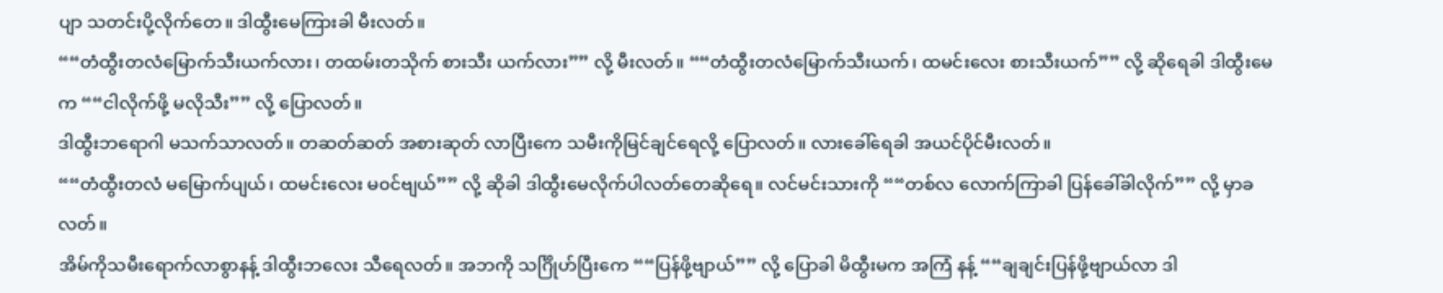ပျာ သတင်းပို့လိုက်တေ။ ဒါထွီးမေကြားခါ မီးလတ်။
““တံထွီးတလံမြောက်သီးယက်လား၊ တထမ်းတသိုက် စားသီး ယက်လား”” လို့ မီးလတ်။ ““တံထွီးတလံမြောက်သီးယက်၊ ထမင်းလေး စားသီးယက်”” လို့ ဆိုရေခါ ဒါထွီးမေက ““ငါလိုက်ဖို့ မလိုသီး”” လို့ ပြောလတ်။
ဒါထွီးဘရောဂါ မသက်သာလတ်။ တဆတ်ဆတ် အစားဆုတ် လာပြီးကေ သမီးကိုမြင်ချင်ရေလို့ ပြောလတ်။ လားခေါ်ရေခါ အယင်ပိုင်မီးလတ်။
““တံထွီးတလံ မမြောက်ပျယ်၊ ထမင်းလေး မ၀င်ဗျယ်”” လို့ ဆိုခါ ဒါထွီးမေလိုက်ပါလတ်တေဆိုရေ။ လင်မင်းသားကို ““တစ်လ လောက်ကြာခါ ပြန်ခေါ်ခါလိုက်”” လို့ မှာခလတ်။
အိမ်ကိုသမီးရောက်လာစွာနန့် ဒါထွီးဘလေး သီရေလတ်။ အဘကို သင်္ဂြိုဟ်ပြီးကေ ““ပြန်ဖို့ဗျာယ်”” လို့ ပြောခါ မိထွီးမက အကြံ နန့် ““ချချင်းပြန်ဖို့ဗျာယ်လာ ဒါ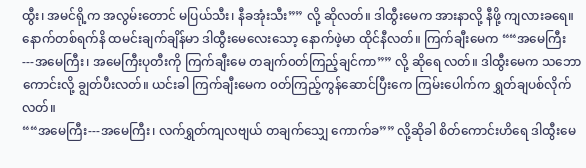ထွီး၊ အမင်ရို့က အလွမ်းတောင် မပြယ်သီး၊ နီခအုံးသီး”” လို့ ဆိုလတ်။ ဒါထွီးမေက အားနာလို့ နီဖို့ ကျလားခရေ။
နောက်တစ်ရက်နိ ထမင်းချက်ချိန်မာ ဒါထွီးမေလေးသော့ နောက်ဖဲ့မာ ထိုင်နီလတ်။ ကြက်ချီးမေက ““အမေကြီး---အမေကြီး၊ အမေကြီးပုတီးကို ကြက်ချီးမေ တချက်၀တ်ကြည့်ချင်ကာ”” လို့ ဆိုရေ လတ်။ ဒါထွီးမေက သဘောကောင်းလို့ ချွတ်ပီးလတ်။ ယင်းခါ ကြက်ချီးမေက ၀တ်ကြည့်ကွန်ဆောင်ပြီးကေ ကြမ်းပေါက်က ရွှတ်ချပစ်လိုက်လတ်။
““အမေကြီး---အမေကြီး၊ လက်ရွှတ်ကျလဗျယ် တချက်သျှေ ကောက်ခ”” လို့ဆိုခါ စိတ်ကောင်းဟိရေ ဒါထွီးမေ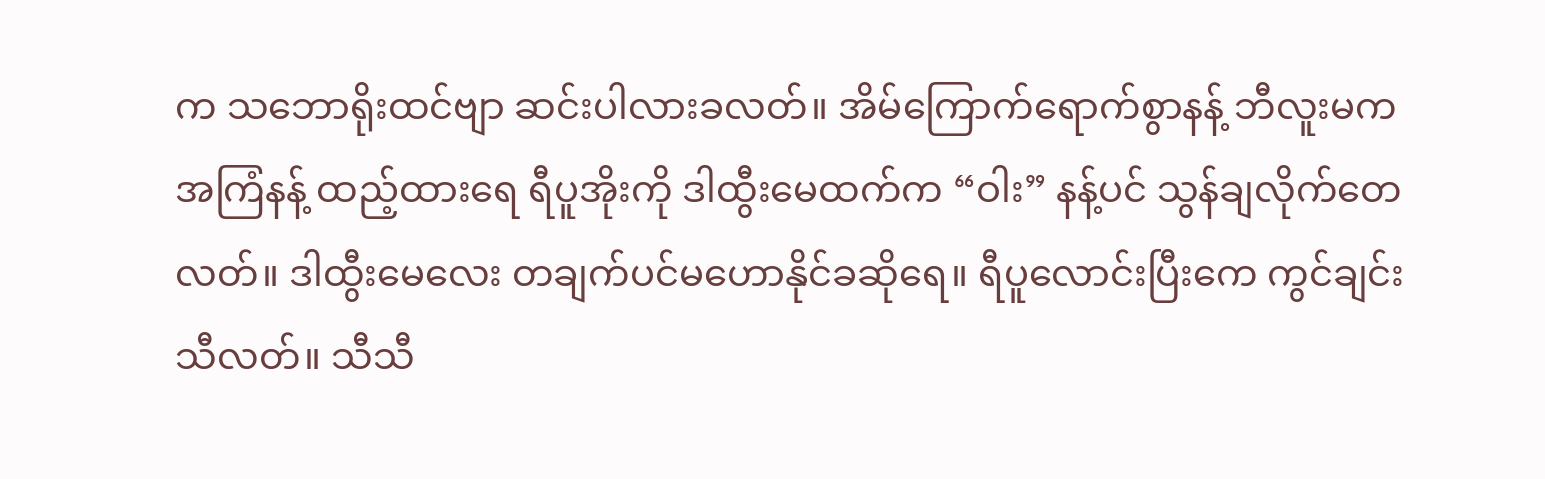က သဘောရိုးထင်ဗျာ ဆင်းပါလားခလတ်။ အိမ်ကြောက်ရောက်စွာနန့် ဘီလူးမက အကြံနန့် ထည့်ထားရေ ရီပူအိုးကို ဒါထွီးမေထက်က “ဝါး” နန့်ပင် သွန်ချလိုက်တေလတ်။ ဒါထွီးမေလေး တချက်ပင်မဟောနိုင်ခဆိုရေ။ ရီပူလောင်းပြီးကေ ကွင်ချင်းသီလတ်။ သီသီ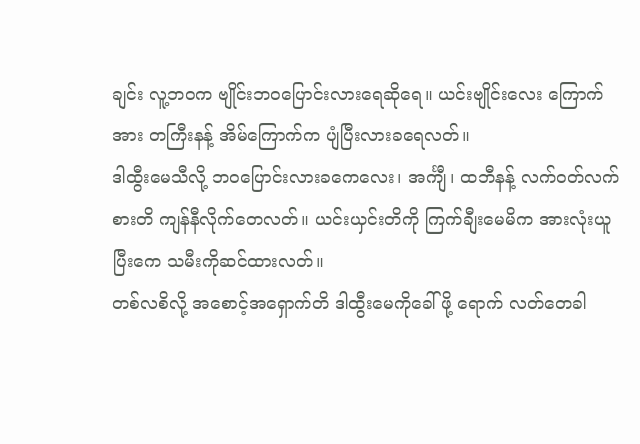ချင်း လူ့ဘ၀က ဗျိုင်းဘဝပြောင်းလားရေဆိုရေ။ ယင်းဗျိုင်းလေး ကြောက်အား တကြီးနန့် အိမ်ကြောက်က ပျံပြီးလားခရေလတ်။
ဒါထွီးမေသီလို့ ဘဝပြောင်းလားခကေလေး၊ အင်္ကျီ၊ ထဘီနန့် လက်၀တ်လက်စားတိ ကျန်နီလိုက်တေလတ်။ ယင်းယှင်းတိကို ကြက်ချီးမေမိက အားလုံးယူပြီးကေ သမီးကိုဆင်ထားလတ်။
တစ်လစိလို့ အစောင့်အရှောက်တိ ဒါထွီးမေကိုခေါ်ဖို့ ရောက် လတ်တေခါ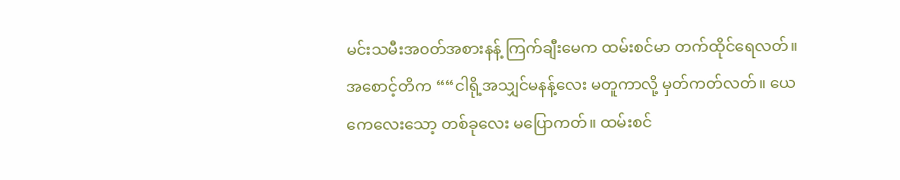မင်းသမီးအ၀တ်အစားနန့် ကြက်ချီးမေက ထမ်းစင်မာ တက်ထိုင်ရေလတ်။ အစောင့်တိက ““ငါရို့အသျှင်မနန့်လေး မတူကာလို့ မှတ်ကတ်လတ်။ ယေကေလေးသော့ တစ်ခုလေး မပြောကတ်။ ထမ်းစင်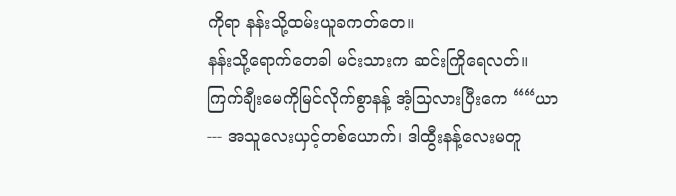ကိုရာ နန်းသို့ထမ်းယူခကတ်တေ။
နန်းသို့ရောက်တေခါ မင်းသားက ဆင်းကြိုရေလတ်။ ကြက်ချီးမေကိုမြင်လိုက်စွာနန့် အံ့သြလားပြီးကေ ““ယာ --- အသူလေးယှင့်တစ်ယောက်၊ ဒါထွီးနန့်လေးမတူ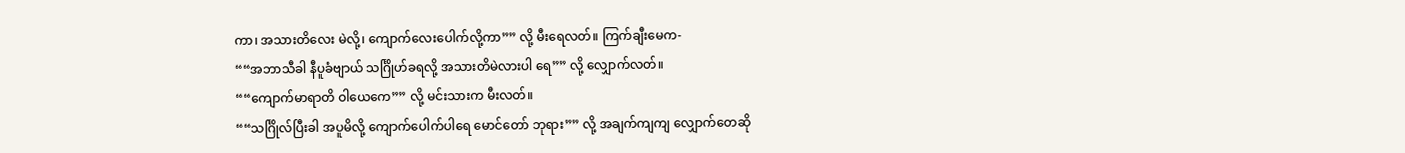ကာ၊ အသားတိလေး မဲလို့၊ ကျောက်လေးပေါက်လို့ကာ”” လို့ မီးရေလတ်။ ကြက်ချီးမေက-
““အဘာသီခါ နီပူခံဗျာယ် သင်္ဂြိုဟ်ခရလို့ အသားတိမဲလားပါ ရေ”” လို့ လျှောက်လတ်။
““ကျောက်မာရာတိ ဝါယေကေ”” လို့ မင်းသားက မီးလတ်။
““သင်္ဂြိုလ်ပြီးခါ အပူမိလို့ ကျောက်ပေါက်ပါရေ မောင်တော် ဘုရား”” လို့ အချက်ကျကျ လျှောက်တေဆို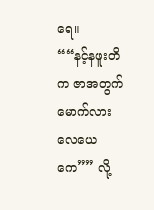ရေ။
““နင့်နဖူးတိက ဇာအတွက် မောက်လားလေယေကေ”” လို့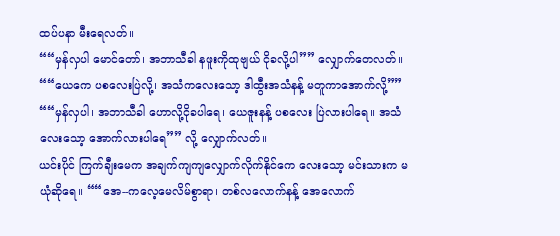ထပ်ပနာ မီးရေလတ်။
““မှန်လှပါ မောင်တော်၊ အဘာသီခါ နဖူးကိုထုဗျယ် ငိုခလို့ပါ”” လျှောက်တေလတ်။
““ယေကေ ပစလေးပြဲလို့၊ အသံကလေးသော့ ဒါထွီးအသံနန့် မတူကာအောက်လို့””
““မှန်လှပါ၊ အဘာသီခါ ဟောလို့ငိုခပါရေ၊ ယေဇူးနန့် ပစလေး ပြဲလားပါရေ။ အသံလေးသော့ အောက်လားပါရေ”” လို့ လျှောက်လတ်။
ယင်းပိုင် ကြက်ချီးမေက အချက်ကျကျလျှောက်လိုက်နိုင်ကေ လေးသော့ မင်းသားက မယုံဆိုရေ။ ““အေ--ကလေ့မေလိမ်စွာရာ၊ တစ်လလောက်နန့် အေလောက်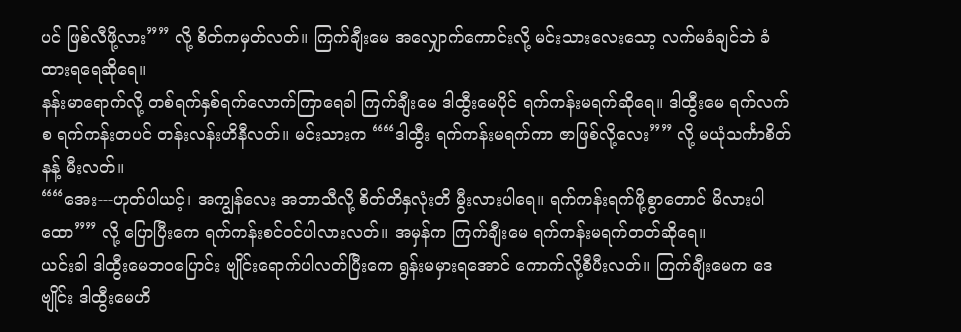ပင် ဖြစ်လီဖို့လား”” လို့ စိတ်ကမှတ်လတ်။ ကြက်ချီးမေ အလျှောက်ကောင်းလို့ မင်းသားလေးသော့ လက်မခံချင်ဘဲ ခံထားရရေဆိုရေ။
နန်းမာရောက်လို့ တစ်ရက်နှစ်ရက်လောက်ကြာရေခါ ကြက်ချီးမေ ဒါထွီးမေပိုင် ရက်ကန်းမရက်ဆိုရေ။ ဒါထွီးမေ ရက်လက်စ ရက်ကန်းတပင် တန်းလန်းဟိနီလတ်။ မင်းသားက ““ဒါထွီး ရက်ကန်းမရက်ကာ ဇာဖြစ်လို့လေး”” လို့ မယုံသင်္ကာစိတ်နန့် မီးလတ်။
““အေး---ဟုတ်ပါယင့်၊ အကျွန်လေး အဘာသီလို့ စိတ်တိနှလုံးတိ မွီးလားပါရေ။ ရက်ကန်းရက်ဖို့စွာတောင် မိလားပါထော”” လို့ ပြောပြီးကေ ရက်ကန်းစင်၀င်ပါလားလတ်။ အမှန်က ကြက်ချီးမေ ရက်ကန်းမရက်တတ်ဆိုရေ။
ယင်းခါ ဒါထွီးမေဘဝပြောင်း ဗျိုင်းရောက်ပါလတ်ပြီးကေ ရွန်းမမှားရအောင် ကောက်လို့စီပီးလတ်။ ကြက်ချီးမေက ဒေဗျိုင်း ဒါထွီးမေဟိ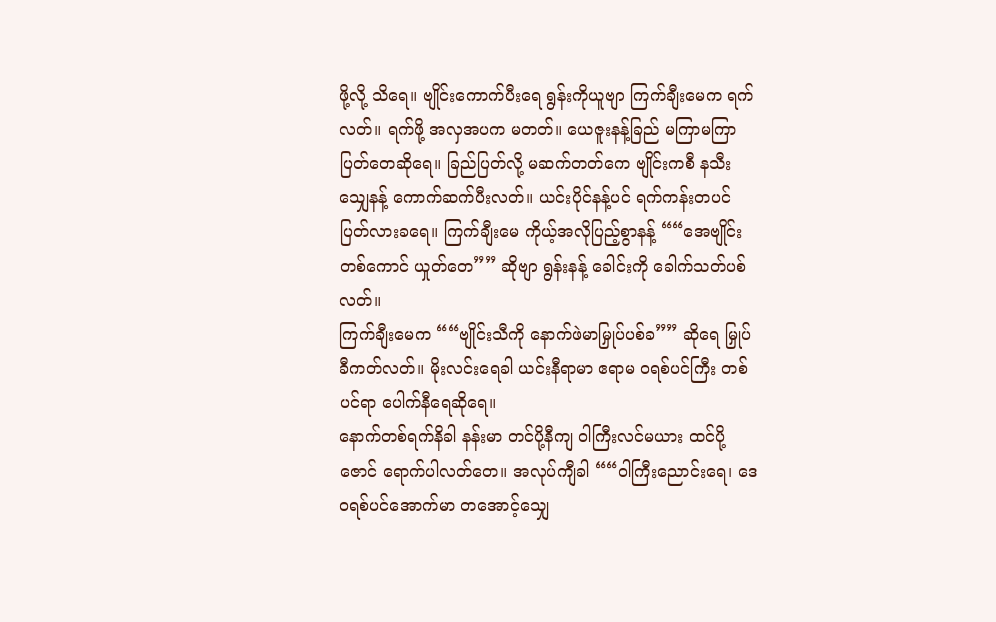ဖို့လို့ သိရေ။ ဗျိုင်းကောက်ပီးရေ ရွန်းကိုယူဗျာ ကြက်ချီးမေက ရက်လတ်။ ရက်ဖို့ အလှအပက မတတ်။ ယေဇူးနန့်ခြည် မကြာမကြာ ပြတ်တေဆိုရေ။ ခြည်ပြတ်လို့ မဆက်တတ်ကေ ဗျိုင်းကစီ နသီးသျှေနန့် ကောက်ဆက်ပီးလတ်။ ယင်းပိုင်နန့်ပင် ရက်ကန်းတပင် ပြတ်လားခရေ။ ကြက်ချီးမေ ကိုယ့်အလိုပြည့်စွာနန့် ““အေဗျိုင်းတစ်ကောင် ယှုတ်တေ”” ဆိုဗျာ ရွန်းနန့် ခေါင်းကို ခေါက်သတ်ပစ်လတ်။
ကြက်ချီးမေက ““ဗျိုင်းသီကို နောက်ဖဲမာမြှုပ်ပစ်ခ”” ဆိုရေ မြှုပ်ခီကတ်လတ်။ မိုးလင်းရေခါ ယင်းနီရာမာ ဧရာမ ၀ရစ်ပင်ကြီး တစ်ပင်ရာ ပေါက်နီရေဆိုရေ။
နောက်တစ်ရက်နိခါ နန်းမာ တင်ပို့နီကျ ဝါကြီးလင်မယား ထင်ပို့ဇောင် ရောက်ပါလတ်တေ။ အလုပ်ကျီခါ ““ဝါကြီးညောင်းရေ၊ ဒေ၀ရစ်ပင်အောက်မာ တအောင့်သျှေ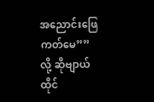အညောင်းဖြေကတ်မေ”” လို့ ဆိုဗျာယ်ထိုင်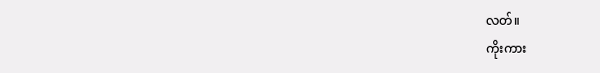လတ်။
ကိုးကား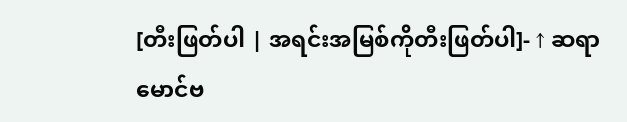[တီးဖြတ်ပါ | အရင်းအမြစ်ကိုတီးဖြတ်ပါ]- ↑ ဆရာမောင်ဗ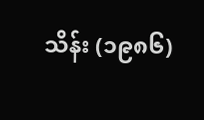သိန်း (၁၉၈၆)